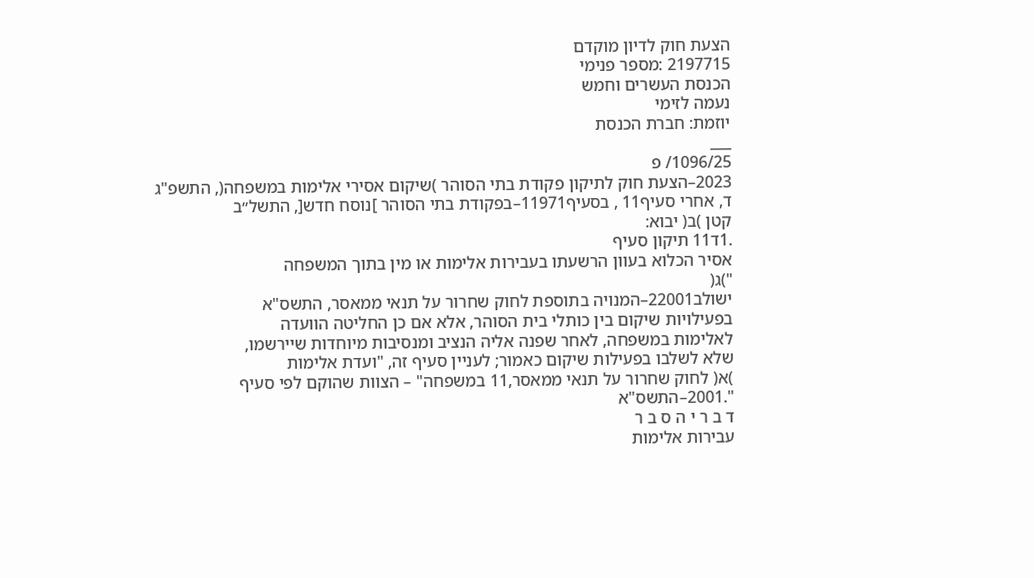הצעת חוק לדיון מוקדם
2197715 :מספר פנימי
הכנסת העשרים וחמש
נעמה לזימי
יוזמת: חברת הכנסת
___
1096/25/ פ
2023–הצעת חוק לתיקון פקודת בתי הסוהר )שיקום אסירי אלימות במשפחה(, התשפ"ג
ד, אחרי סעיף11 , בסעיף11971–בפקודת בתי הסוהר ]נוסח חדש[, התשל״ב
קטן )ב( יבוא:
.1ד11 תיקון סעיף
אסיר הכלוא בעוון הרשעתו בעבירות אלימות או מין בתוך המשפחה
")ג(
ישולב22001–המנויה בתוספת לחוק שחרור על תנאי ממאסר, התשס"א
בפעילויות שיקום בין כותלי בית הסוהר, אלא אם כן החליטה הוועדה
לאלימות במשפחה, לאחר שפנה אליה הנציב ומנסיבות מיוחדות שיירשמו,
שלא לשלבו בפעילות שיקום כאמור; לעניין סעיף זה, "ועדת אלימות
)א( לחוק שחרור על תנאי ממאסר,11 במשפחה" – הצוות שהוקם לפי סעיף
".2001–התשס"א
ד ב ר י ה ס ב ר
עבירות אלימות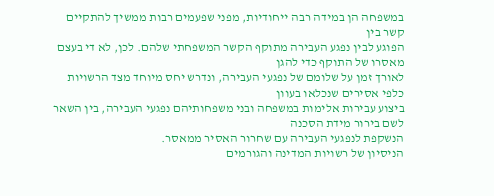במשפחה הן במידה רבה ייחודיות, מפני שפעמים רבות ממשיך להתקיים קשר בין
הפוגע לבין נפגע העבירה מתוקף הקשר המשפחתי שלהם. לכן, לא די בעצם מאסרו של התוקף כדי להגן
לאורך זמן על שלומם של נפגעי העבירה, ונדרש יחס מיוחד מצד הרשויות כלפי אסירים שנכלאו בעוון
ביצוע עבירות אלימות במשפחה ובני משפחותיהם נפגעי העבירה, בין השאר לשם בירור מידת הסכנה
הנשקפת לנפגעי העבירה עם שחרור האסיר ממאסר.
הניסיון של רשויות המדינה והגורמים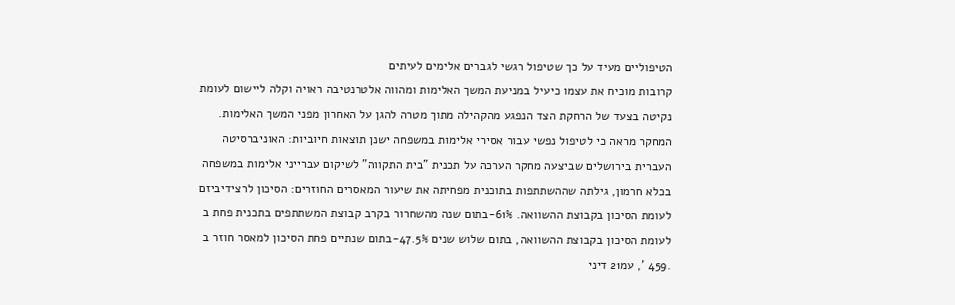הטיפוליים מעיד על כך שטיפול רגשי לגברים אלימים לעיתים
קרובות מוכיח את עצמו כיעיל במניעת המשך האלימות ומהווה אלטרנטיבה ראויה וקלה ליישום לעומת
נקיטה בצעד של הרחקת הצד הנפגע מהקהילה מתוך מטרה להגן על האחרון מפני המשך האלימות.
המחקר מראה כי לטיפול נפשי עבור אסירי אלימות במשפחה ישנן תוצאות חיוביות: האוניברסיטה
העברית בירושלים שביצעה מחקר הערכה על תכנית "בית התקווה" לשיקום עברייני אלימות במשפחה
בכלא חרמון, גילתה שההשתתפות בתוכנית מפחיתה את שיעור המאסרים החוזרים: הסיכון לרצידיביזם
לעומת הסיכון בקבוצת ההשוואה. 61%-בתום שנה מהשחרור בקרב קבוצת המשתתפים בתכנית פחת ב
לעומת הסיכון בקבוצת ההשוואה, בתום שלוש שנים 47.5%-בתום שנתיים פחת הסיכון למאסר חוזר ב
.459 ', עמ21 דיני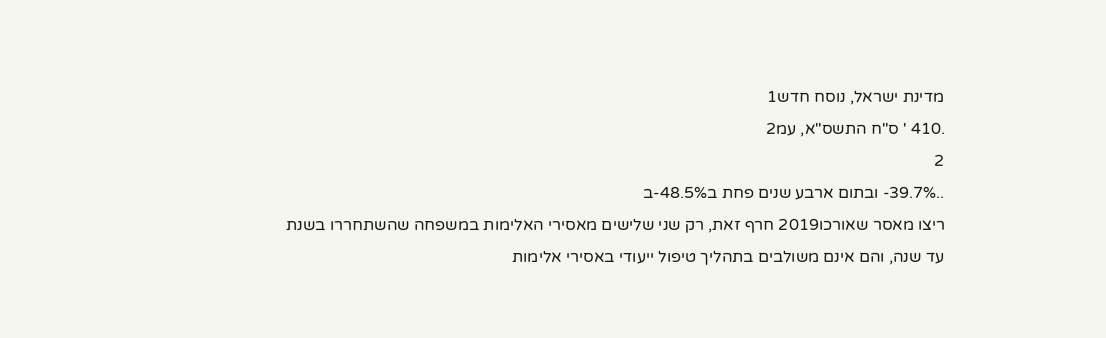מדינת ישראל, נוסח חדש1
.410 ' ס"ח התשס"א, עמ2
2
..39.7%- ובתום ארבע שנים פחת ב48.5%-ב
ריצו מאסר שאורכו2019 חרף זאת, רק שני שלישים מאסירי האלימות במשפחה שהשתחררו בשנת
עד שנה, והם אינם משולבים בתהליך טיפול ייעודי באסירי אלימות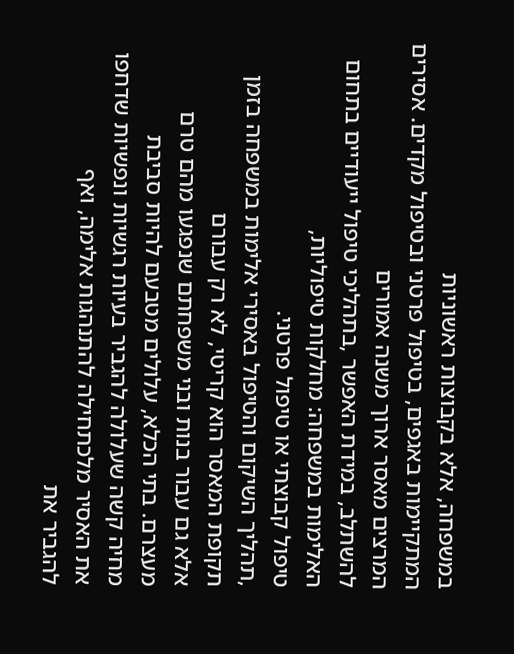במשפחה, אלא בקבוצות ראשוניות
המתקיימות באגפים, בטיפול פרטני ובטיפול מקדים. אסירים המרצים מאסר ארוך משנה אמורים
להשתלב, במידת האפשר ,בתהליכי טיפול ייעודיים בתחום האלימות במשפחה: מחלקות טיפוליות,
טיפול קבוצתי או טיפול פרטני.
,תהליך השיקום והטיפול באסירי אלימות במשפחה בזמן תקופת המאסר הוא קריטי, לא רק עבורם
אלא גם עבור בנות ובני משפחתם שנפגעו מהם טרם מעצרם. בתי הכלא, עלולים מטבעם להיות סביבת
מחיה קשה שעלולה להגביר בעיות רגשיות ונפשיות שדחפו את האסיר מלכתחילה להתנהגות אלימה, ואף
להגביר את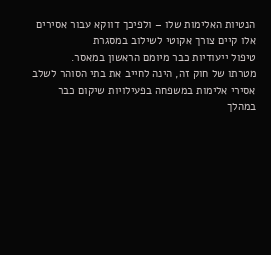הנטיות האלימות שלו – ולפיכך דווקא עבור אסירים אלו קיים צורך אקוטי לשילוב במסגרת
טיפול ייעודיות כבר מיומם הראשון במאסר.
מטרתו של חוק זה, הינה לחייב את בתי הסוהר לשלב אסירי אלימות במשפחה בפעילויות שיקום כבר
במהלך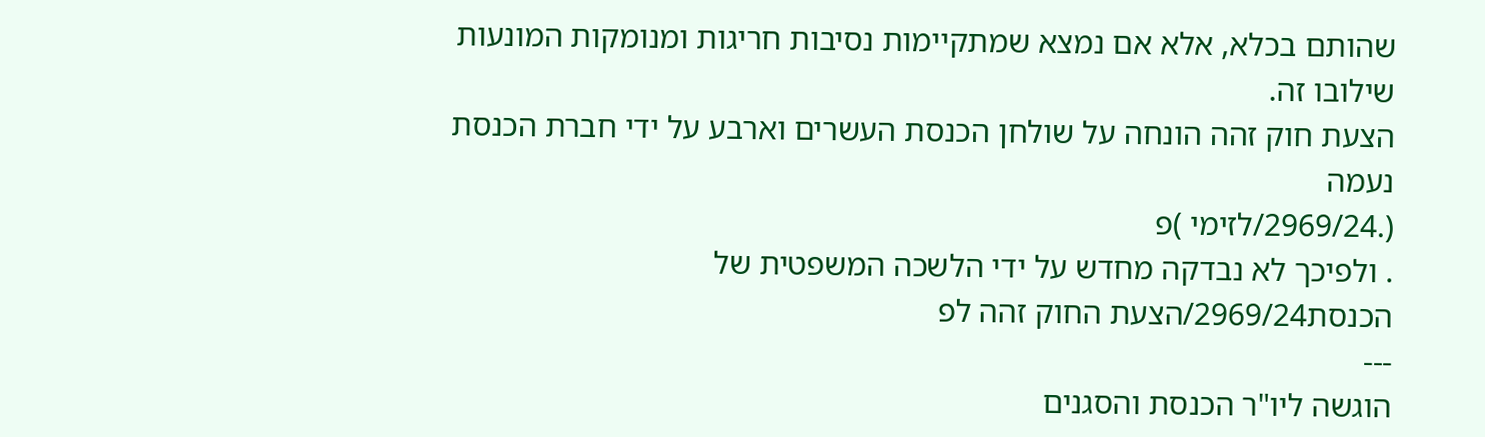שהותם בכלא, אלא אם נמצא שמתקיימות נסיבות חריגות ומנומקות המונעות שילובו זה.
הצעת חוק זהה הונחה על שולחן הכנסת העשרים וארבע על ידי חברת הכנסת נעמה
(.2969/24/לזימי )פ
. ולפיכך לא נבדקה מחדש על ידי הלשכה המשפטית של הכנסת2969/24/הצעת החוק זהה לפ
---
הוגשה ליו"ר הכנסת והסגנים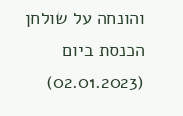והונחה על שולחן הכנסת ביום
(02.01.2023)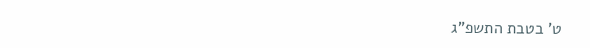ט' בטבת התשפ"ג